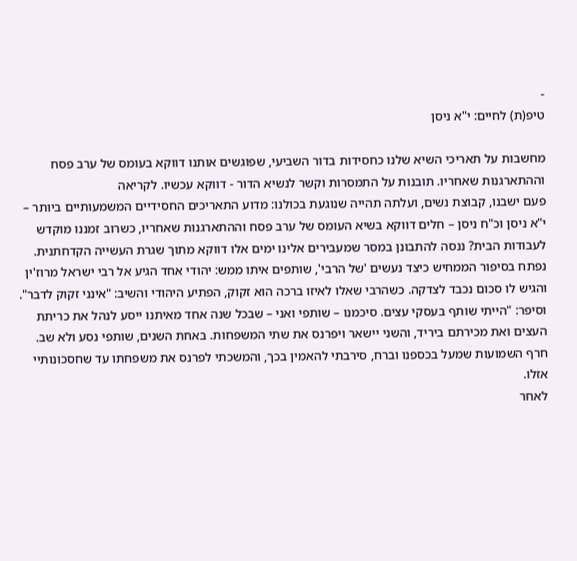-
טיפ(ת) לחיים: י"א ניסן

מחשבות על תאריכי השיא שלנו כחסידות בדור השביעי, שפוגשים אותנו דווקא בעומס של ערב פסח וההתארגנות שאחריו. תובנות על התמסרות וקשר לנשיא הדור - דווקא עכשיו. לקריאה
פעם ישבנו, קבוצת נשים, ועלתה תהייה שנוגעת בכולנו: מדוע התאריכים החסידיים המשמעותיים ביותר – י"א ניסן וכ"ח ניסן – חלים דווקא בשיא העומס של ערב פסח וההתארגנות שאחריו, כשרוב זמננו מוקדש לעבודות הבית? ננסה להתבונן במסר שמעבירים אלינו ימים אלו דווקא מתוך שגרת העשייה הקדחתנית.
נפתח בסיפור הממחיש כיצד נעשים 'של הרבי', שותפים איתו ממש: יהודי אחד הגיע אל רבי ישראל מרוז'ין והגיש לו סכום נכבד לצדקה. כשהרבי שאלו לאיזו ברכה הוא זקוק, הפתיע היהודי והשיב: "אינני זקוק לדבר". וסיפר: "הייתי שותף בעסקי עצים. סיכמנו – שותפי ואני – שבכל שנה אחד מאיתנו ייסע לנהל את כריתת העצים ואת מכירתם ביריד, והשני יישאר ויפרנס את שתי המשפחות. באחת השנים, שותפי נסע ולא שב. חרף השמועות שמעל בכספנו וברח, סירבתי להאמין בכך, והמשכתי לפרנס את משפחתו עד שחסכונותיי אזלו.
לאחר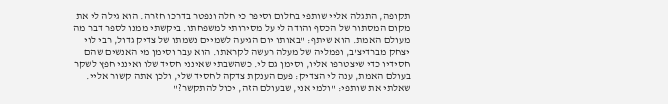תקופה, התגלה אליי שותפי בחלום וסיפר כי חלה ונפטר בדרכו חזרה. הוא גילה לי את מקום המסתור של הכסף והודה לי על מסירותי למשפחתו. ביקשתי ממנו לספר דבר מה מעולם האמת. הוא שיתף: "באותו יום הגיעה לשמיים נשמתו של צדיק גדול, רבי לוי יצחק מברדיצ'ב, ופמליה של מעלה רעשה לקראתו. הוא עבר וסימן מי האנשים שהם חסידיו כדי שיצטרפו אליו, וסימן גם לי. כשהשבתי שאינני חסיד שלו ואינני חפץ לשקר בעולם האמת, ענה לי הצדיק: פעם הענקת צדקה לחסיד שלי, ולכן אתה קשור אליי. שאלתי את שותפי: "ולמי אני, שבעולם הזה, יכול להתקשר?"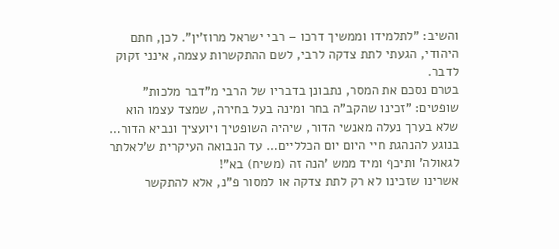והשיב: "לתלמידו וממשיך דרכו – רבי ישראל מרוז'ין". לכן, חתם היהודי, הגעתי לתת צדקה לרבי, לשם ההתקשרות עצמה, אינני זקוק לדבר.
בטרם נסכם את המסר, נתבונן בדבריו של הרבי מ"דבר מלכות" שופטים: "זכינו שהקב"ה בחר ומינה בעל בחירה, שמצד עצמו הוא שלא בערך נעלה מאנשי הדור, שיהיה השופטיך ויועציך ונביא הדור… בנוגע להנהגת חיי היום יום הכלליים… עד הנבואה העיקרית ש'לאלתר לגאולה' ותיכף ומיד ממש 'הנה זה (משיח) בא"!
אשרינו שזכינו לא רק לתת צדקה או למסור פ"נ, אלא להתקשר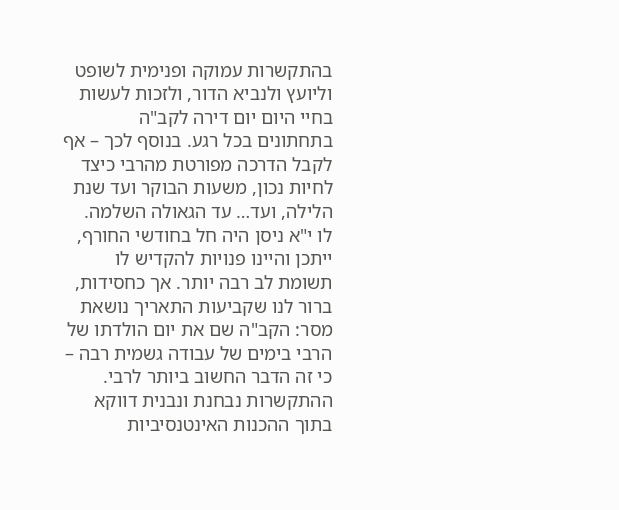בהתקשרות עמוקה ופנימית לשופט וליועץ ולנביא הדור, ולזכות לעשות בחיי היום יום דירה לקב"ה בתחתונים בכל רגע. בנוסף לכך – אף לקבל הדרכה מפורטת מהרבי כיצד לחיות נכון, משעות הבוקר ועד שנת הלילה, ועד… עד הגאולה השלמה.
לו י"א ניסן היה חל בחודשי החורף, ייתכן והיינו פנויות להקדיש לו תשומת לב רבה יותר. אך כחסידות, ברור לנו שקביעות התאריך נושאת מסר: הקב"ה שם את יום הולדתו של הרבי בימים של עבודה גשמית רבה – כי זה הדבר החשוב ביותר לרבי. ההתקשרות נבחנת ונבנית דווקא בתוך ההכנות האינטנסיביות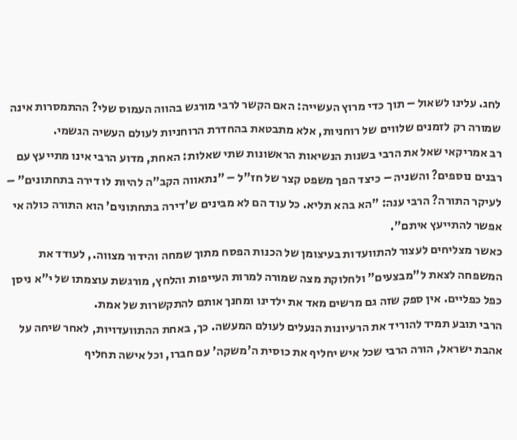לחג. עלינו לשאול – תוך כדי מרוץ העשייה: האם הקשר לרבי מורגש בהווה העמוס שלי? ההתמסרות אינה שמורה רק לזמנים שלווים של רוחניות, אלא מתבטאת בהחדרת הרוחניות לעולם העשיה הגשמי.
רב אמריקאי שאל את הרבי בשנות הנשיאות הראשונות שתי שאלות: האחת, מדוע הרבי אינו מתייעץ עם רבנים נוספים? והשניה – כיצד הפך משפט קצר של חז"ל – "נתאווה הקב"ה להיות לו דירה בתחתונים" – לעיקר התורה? הרבי ענה: "הא בהא תליא. כל עוד הם לא מבינים ש'דירה בתחתונים' הוא התורה כולה אי אפשר להתייעץ איתם".
כאשר מצליחים לעצור להתוועדות בעיצומן של הכנות הפסח מתוך שמחה והידור מצווה., לעודד את המשפחה לצאת ל"מבצעים" ולחלוקת מצה שמורה למרות העייפות והלחץ, מורגשת עוצמתו של י"א ניסן כפל כפליים. אין ספק שזה גם מרשים מאד את ילדינו ומחנך אותם להתקשרות של אמת.
הרבי תובע תמיד להוריד את הרעיונות הנעלים לעולם המעשה. כך, באחת ההתוועדויות, לאחר שיחה על אהבת ישראל, הורה הרבי שכל איש יחליף את כוסית ה'משקה' עם חברו, וכל אישה תחליף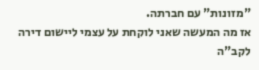"מזונות" עם חברתה.
אז מה המעשה שאני לוקחת על עצמי ליישום דירה לקב"ה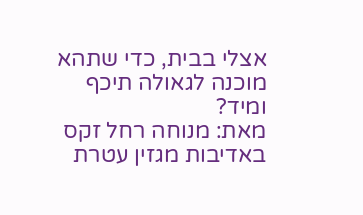אצלי בבית, כדי שתהא מוכנה לגאולה תיכף ומיד?
מאת: מנוחה רחל זקס
באדיבות מגזין עטרת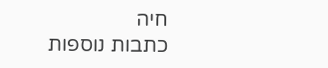חיה
כתבות נוספות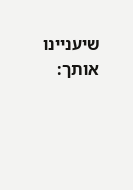שיעניינו אותך: